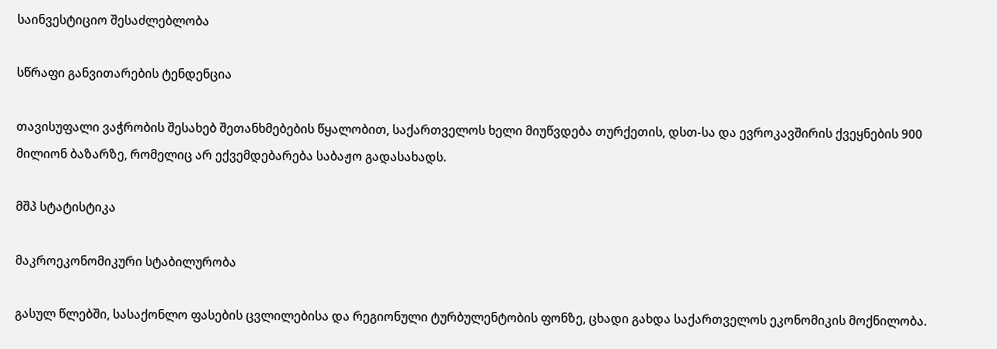საინვესტიციო შესაძლებლობა

სწრაფი განვითარების ტენდენცია

თავისუფალი ვაჭრობის შესახებ შეთანხმებების წყალობით, საქართველოს ხელი მიუწვდება თურქეთის, დსთ-სა და ევროკავშირის ქვეყნების 900 მილიონ ბაზარზე, რომელიც არ ექვემდებარება საბაჟო გადასახადს.

მშპ სტატისტიკა

მაკროეკონომიკური სტაბილურობა

გასულ წლებში, სასაქონლო ფასების ცვლილებისა და რეგიონული ტურბულენტობის ფონზე, ცხადი გახდა საქართველოს ეკონომიკის მოქნილობა.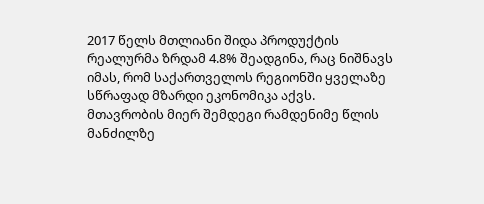2017 წელს მთლიანი შიდა პროდუქტის რეალურმა ზრდამ 4.8% შეადგინა, რაც ნიშნავს იმას, რომ საქართველოს რეგიონში ყველაზე სწრაფად მზარდი ეკონომიკა აქვს. მთავრობის მიერ შემდეგი რამდენიმე წლის მანძილზე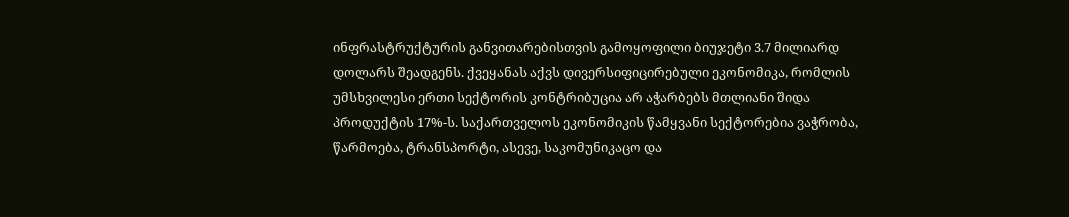ინფრასტრუქტურის განვითარებისთვის გამოყოფილი ბიუჯეტი 3.7 მილიარდ დოლარს შეადგენს. ქვეყანას აქვს დივერსიფიცირებული ეკონომიკა, რომლის უმსხვილესი ერთი სექტორის კონტრიბუცია არ აჭარბებს მთლიანი შიდა პროდუქტის 17%-ს. საქართველოს ეკონომიკის წამყვანი სექტორებია ვაჭრობა, წარმოება, ტრანსპორტი, ასევე, საკომუნიკაცო და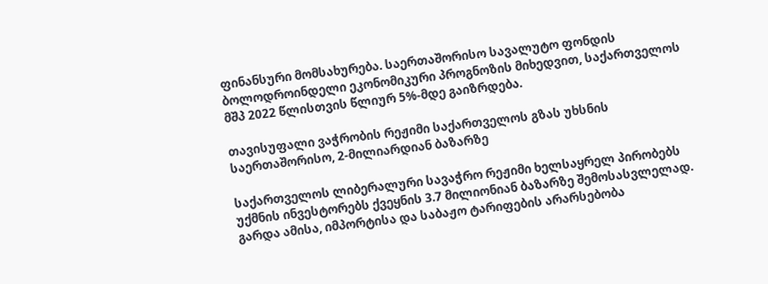ფინანსური მომსახურება. საერთაშორისო სავალუტო ფონდის ბოლოდროინდელი ეკონომიკური პროგნოზის მიხედვით, საქართველოს მშპ 2022 წლისთვის წლიურ 5%-მდე გაიზრდება.

თავისუფალი ვაჭრობის რეჟიმი საქართველოს გზას უხსნის საერთაშორისო, 2-მილიარდიან ბაზარზე

საქართველოს ლიბერალური სავაჭრო რეჟიმი ხელსაყრელ პირობებს უქმნის ინვესტორებს ქვეყნის 3.7 მილიონიან ბაზარზე შემოსასვლელად. გარდა ამისა, იმპორტისა და საბაჟო ტარიფების არარსებობა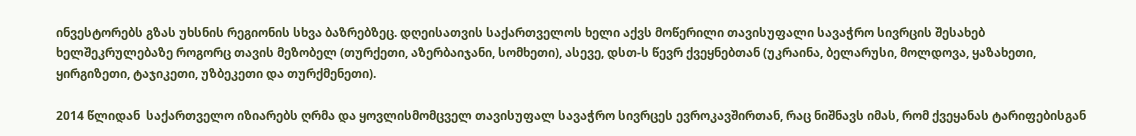ინვესტორებს გზას უხსნის რეგიონის სხვა ბაზრებზეც. დღეისათვის საქართველოს ხელი აქვს მოწერილი თავისუფალი სავაჭრო სივრცის შესახებ ხელშეკრულებაზე როგორც თავის მეზობელ (თურქეთი, აზერბაიჯანი, სომხეთი), ასევე, დსთ-ს წევრ ქვეყნებთან (უკრაინა, ბელარუსი, მოლდოვა, ყაზახეთი, ყირგიზეთი, ტაჯიკეთი, უზბეკეთი და თურქმენეთი).

2014 წლიდან  საქართველო იზიარებს ღრმა და ყოვლისმომცველ თავისუფალ სავაჭრო სივრცეს ევროკავშირთან, რაც ნიშნავს იმას, რომ ქვეყანას ტარიფებისგან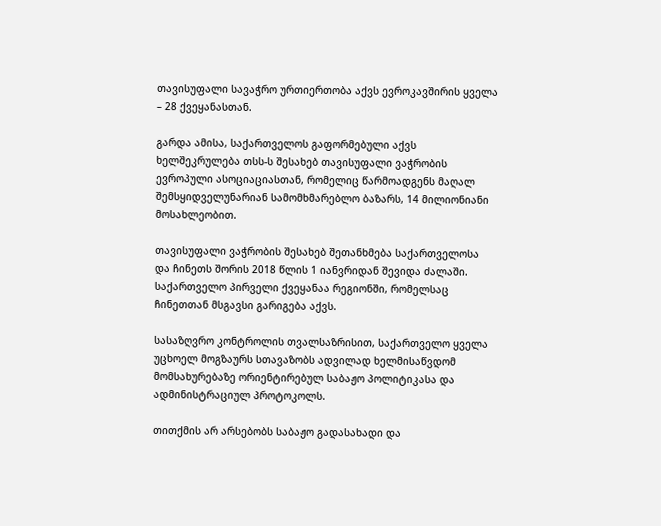თავისუფალი სავაჭრო ურთიერთობა აქვს ევროკავშირის ყველა – 28 ქვეყანასთან.

გარდა ამისა, საქართველოს გაფორმებული აქვს ხელშეკრულება თსს-ს შესახებ თავისუფალი ვაჭრობის ევროპული ასოციაციასთან, რომელიც წარმოადგენს მაღალ შემსყიდველუნარიან სამომხმარებლო ბაზარს, 14 მილიონიანი მოსახლეობით.

თავისუფალი ვაჭრობის შესახებ შეთანხმება საქართველოსა და ჩინეთს შორის 2018 წლის 1 იანვრიდან შევიდა ძალაში. საქართველო პირველი ქვეყანაა რეგიონში, რომელსაც ჩინეთთან მსგავსი გარიგება აქვს.

სასაზღვრო კონტროლის თვალსაზრისით, საქართველო ყველა უცხოელ მოგზაურს სთავაზობს ადვილად ხელმისაწვდომ მომსახურებაზე ორიენტირებულ საბაჟო პოლიტიკასა და ადმინისტრაციულ პროტოკოლს.

თითქმის არ არსებობს საბაჟო გადასახადი და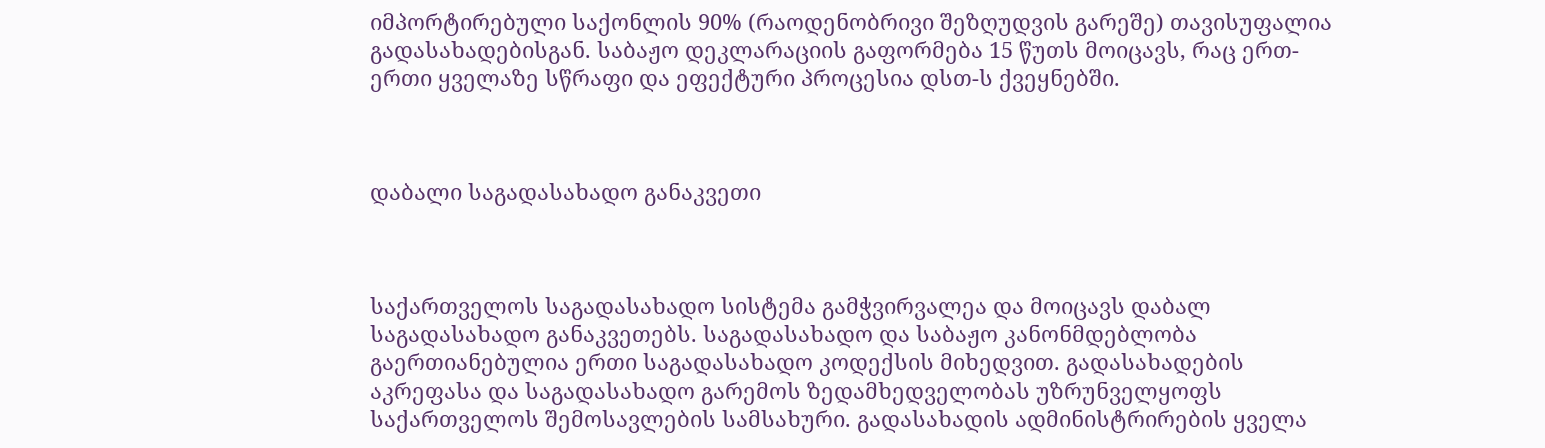იმპორტირებული საქონლის 90% (რაოდენობრივი შეზღუდვის გარეშე) თავისუფალია გადასახადებისგან. საბაჟო დეკლარაციის გაფორმება 15 წუთს მოიცავს, რაც ერთ-ერთი ყველაზე სწრაფი და ეფექტური პროცესია დსთ-ს ქვეყნებში.



დაბალი საგადასახადო განაკვეთი



საქართველოს საგადასახადო სისტემა გამჭვირვალეა და მოიცავს დაბალ საგადასახადო განაკვეთებს. საგადასახადო და საბაჟო კანონმდებლობა გაერთიანებულია ერთი საგადასახადო კოდექსის მიხედვით. გადასახადების აკრეფასა და საგადასახადო გარემოს ზედამხედველობას უზრუნველყოფს საქართველოს შემოსავლების სამსახური. გადასახადის ადმინისტრირების ყველა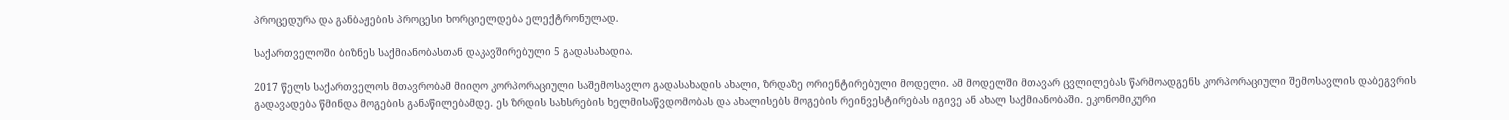პროცედურა და განბაჟების პროცესი ხორციელდება ელექტრონულად.

საქართველოში ბიზნეს საქმიანობასთან დაკავშირებული 5 გადასახადია.

2017 წელს საქართველოს მთავრობამ მიიღო კორპორაციული საშემოსავლო გადასახადის ახალი, ზრდაზე ორიენტირებული მოდელი. ამ მოდელში მთავარ ცვლილებას წარმოადგენს კორპორაციული შემოსავლის დაბეგვრის გადავადება წმინდა მოგების განაწილებამდე. ეს ზრდის სახსრების ხელმისაწვდომობას და ახალისებს მოგების რეინვესტირებას იგივე ან ახალ საქმიანობაში. ეკონომიკური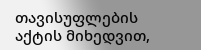თავისუფლების აქტის მიხედვით,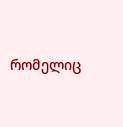რომელიც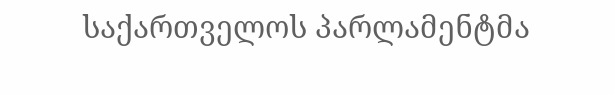საქართველოს პარლამენტმა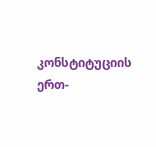კონსტიტუციის ერთ-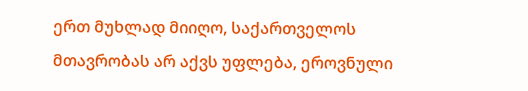ერთ მუხლად მიიღო, საქართველოს მთავრობას არ აქვს უფლება, ეროვნული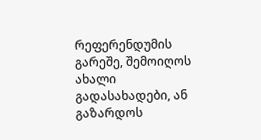რეფერენდუმის გარეშე, შემოიღოს ახალი გადასახადები, ან  გაზარდოს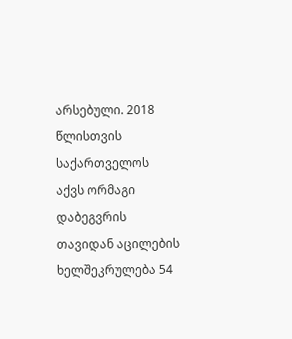არსებული. 2018 წლისთვის საქართველოს აქვს ორმაგი დაბეგვრის თავიდან აცილების ხელშეკრულება 54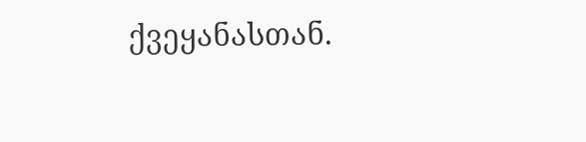ქვეყანასთან.